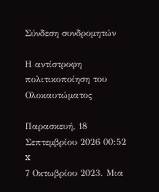Σύνδεση συνδρομητών

Η αντίστροφη πολιτικοποίηση του Ολοκαυτώματος

Παρασκευή, 18 Σεπτεμβρίου 2026 00:52
x
7 Οκτωβρίου 2023. Μια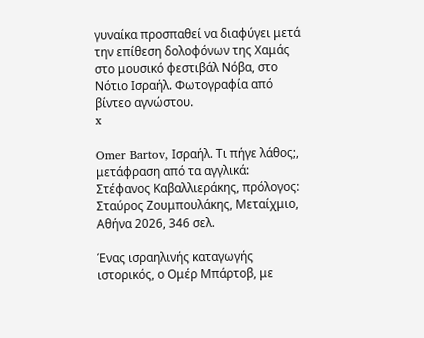γυναίκα προσπαθεί να διαφύγει μετά την επίθεση δολοφόνων της Χαμάς στο μουσικό φεστιβάλ Νόβα, στο Νότιο Ισραήλ. Φωτογραφία από βίντεο αγνώστου.
x

Omer Bartov, Ισραήλ. Τι πήγε λάθος;, μετάφραση από τα αγγλικά: Στέφανος Καβαλλιεράκης, πρόλογος: Σταύρος Ζουμπουλάκης, Μεταίχμιο, Αθήνα 2026, 346 σελ.

Ένας ισραηλινής καταγωγής ιστορικός, ο Ομέρ Μπάρτοβ, με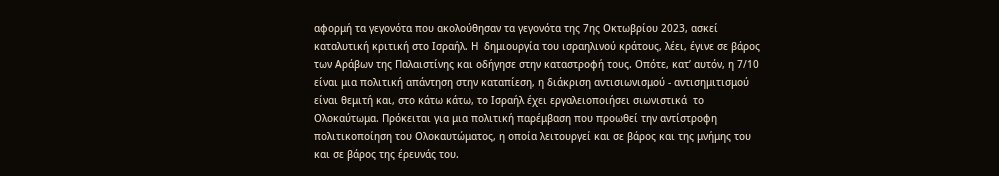αφορμή τα γεγονότα που ακολούθησαν τα γεγονότα της 7ης Οκτωβρίου 2023, ασκεί καταλυτική κριτική στο Ισραήλ. Η  δημιουργία του ισραηλινού κράτους, λέει, έγινε σε βάρος των Αράβων της Παλαιστίνης και οδήγησε στην καταστροφή τους. Οπότε, κατ’ αυτόν, η 7/10 είναι μια πολιτική απάντηση στην καταπίεση, η διάκριση αντισιωνισμού - αντισημιτισμού είναι θεμιτή και, στο κάτω κάτω, το Ισραήλ έχει εργαλειοποιήσει σιωνιστικά  το Ολοκαύτωμα. Πρόκειται για μια πολιτική παρέμβαση που προωθεί την αντίστροφη πολιτικοποίηση του Ολοκαυτώματος, η οποία λειτουργεί και σε βάρος και της μνήμης του και σε βάρος της έρευνάς του.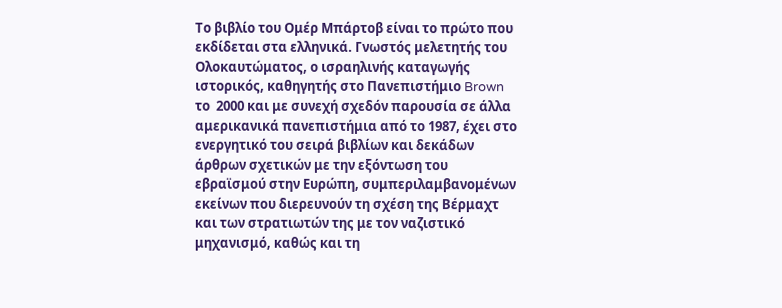Το βιβλίο του Ομέρ Μπάρτοβ είναι το πρώτο που εκδίδεται στα ελληνικά. Γνωστός μελετητής του Ολοκαυτώματος, ο ισραηλινής καταγωγής ιστορικός, καθηγητής στο Πανεπιστήμιο Brown το  2000 και με συνεχή σχεδόν παρουσία σε άλλα αμερικανικά πανεπιστήμια από το 1987, έχει στο ενεργητικό του σειρά βιβλίων και δεκάδων άρθρων σχετικών με την εξόντωση του εβραϊσμού στην Ευρώπη, συμπεριλαμβανομένων εκείνων που διερευνούν τη σχέση της Βέρμαχτ και των στρατιωτών της με τον ναζιστικό μηχανισμό, καθώς και τη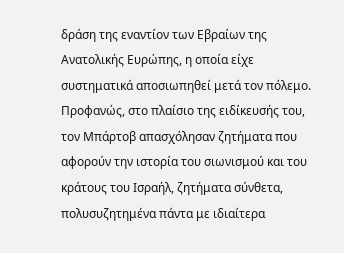δράση της εναντίον των Εβραίων της Ανατολικής Ευρώπης, η οποία είχε συστηματικά αποσιωπηθεί μετά τον πόλεμο. Προφανώς, στο πλαίσιο της ειδίκευσής του, τον Μπάρτοβ απασχόλησαν ζητήματα που αφορούν την ιστορία του σιωνισμού και του κράτους του Ισραήλ, ζητήματα σύνθετα,  πολυσυζητημένα πάντα με ιδιαίτερα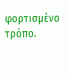φορτισμένο τρόπο.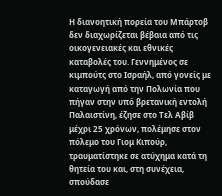Η διανοητική πορεία του Μπάρτοβ δεν διαχωρίζεται βέβαια από τις οικογενειακές και εθνικές καταβολές του. Γεννημένος σε κιμπούτς στο Ισραήλ, από γονείς με καταγωγή από την Πολωνία που πήγαν στην υπό βρετανική εντολή Παλαιστίνη, έζησε στο Τελ Αβίβ μέχρι 25 χρόνων, πολέμησε στον πόλεμο του Γιομ Κιπούρ, τραυματίστηκε σε ατύχημα κατά τη θητεία του και, στη συνέχεια, σπούδασε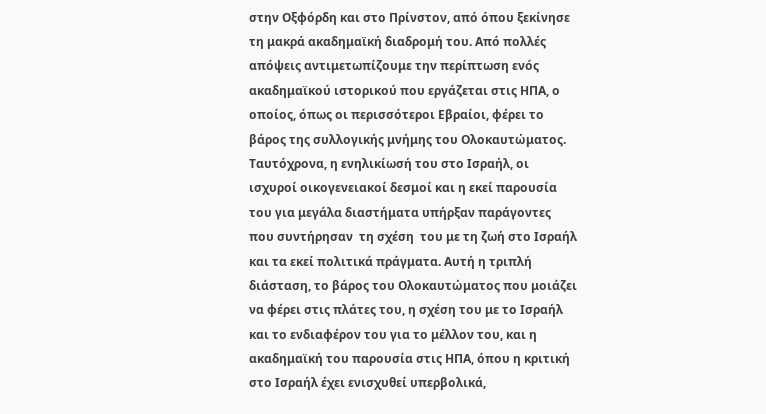στην Οξφόρδη και στο Πρίνστον, από όπου ξεκίνησε τη μακρά ακαδημαϊκή διαδρομή του. Από πολλές απόψεις αντιμετωπίζουμε την περίπτωση ενός ακαδημαϊκού ιστορικού που εργάζεται στις ΗΠΑ, ο οποίος, όπως οι περισσότεροι Εβραίοι, φέρει το βάρος της συλλογικής μνήμης του Ολοκαυτώματος. Ταυτόχρονα, η ενηλικίωσή του στο Ισραήλ, οι ισχυροί οικογενειακοί δεσμοί και η εκεί παρουσία του για μεγάλα διαστήματα υπήρξαν παράγοντες που συντήρησαν  τη σχέση  του με τη ζωή στο Ισραήλ και τα εκεί πολιτικά πράγματα. Αυτή η τριπλή διάσταση, το βάρος του Ολοκαυτώματος που μοιάζει να φέρει στις πλάτες του, η σχέση του με το Ισραήλ και το ενδιαφέρον του για το μέλλον του, και η ακαδημαϊκή του παρουσία στις ΗΠΑ, όπου η κριτική στο Ισραήλ έχει ενισχυθεί υπερβολικά,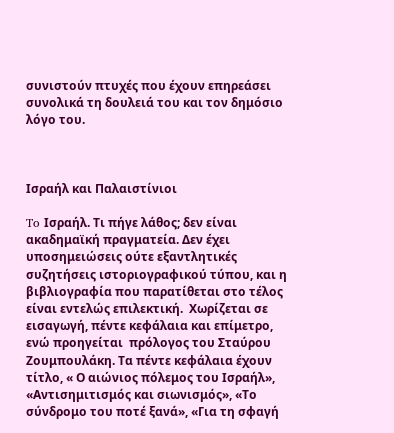συνιστούν πτυχές που έχουν επηρεάσει συνολικά τη δουλειά του και τον δημόσιο λόγο του.



Ισραήλ και Παλαιστίνιοι

To Ισραήλ. Τι πήγε λάθος; δεν είναι ακαδημαϊκή πραγματεία. Δεν έχει υποσημειώσεις ούτε εξαντλητικές συζητήσεις ιστοριογραφικού τύπου, και η βιβλιογραφία που παρατίθεται στο τέλος είναι εντελώς επιλεκτική.  Χωρίζεται σε εισαγωγή, πέντε κεφάλαια και επίμετρο, ενώ προηγείται  πρόλογος του Σταύρου Ζουμπουλάκη. Τα πέντε κεφάλαια έχουν τίτλο, « Ο αιώνιος πόλεμος του Ισραήλ», «Αντισημιτισμός και σιωνισμός», «Το  σύνδρομο του ποτέ ξανά», «Για τη σφαγή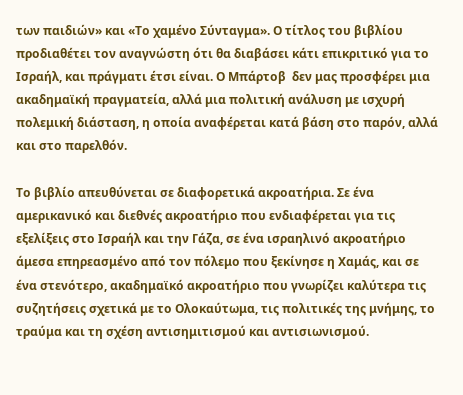των παιδιών» και «Το χαμένο Σύνταγμα». Ο τίτλος του βιβλίου προδιαθέτει τον αναγνώστη ότι θα διαβάσει κάτι επικριτικό για το Ισραήλ, και πράγματι έτσι είναι. Ο Μπάρτοβ  δεν μας προσφέρει μια ακαδημαϊκή πραγματεία, αλλά μια πολιτική ανάλυση με ισχυρή πολεμική διάσταση, η οποία αναφέρεται κατά βάση στο παρόν, αλλά και στο παρελθόν.

Το βιβλίο απευθύνεται σε διαφορετικά ακροατήρια. Σε ένα αμερικανικό και διεθνές ακροατήριο που ενδιαφέρεται για τις εξελίξεις στο Ισραήλ και την Γάζα, σε ένα ισραηλινό ακροατήριο άμεσα επηρεασμένο από τον πόλεμο που ξεκίνησε η Χαμάς, και σε ένα στενότερο, ακαδημαϊκό ακροατήριο που γνωρίζει καλύτερα τις συζητήσεις σχετικά με το Ολοκαύτωμα, τις πολιτικές της μνήμης, το τραύμα και τη σχέση αντισημιτισμού και αντισιωνισμού.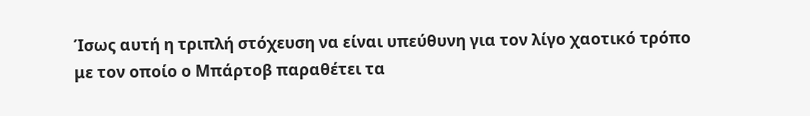Ίσως αυτή η τριπλή στόχευση να είναι υπεύθυνη για τον λίγο χαοτικό τρόπο με τον οποίο ο Μπάρτοβ παραθέτει τα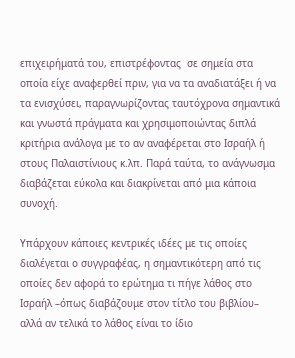επιχειρήματά του, επιστρέφοντας  σε σημεία στα οποία είχε αναφερθεί πριν, για να τα αναδιατάξει ή να τα ενισχύσει, παραγνωρίζοντας ταυτόχρονα σημαντικά και γνωστά πράγματα και χρησιμοποιώντας διπλά κριτήρια ανάλογα με το αν αναφέρεται στο Ισραήλ ή στους Παλαιστίνιους κ.λπ. Παρά ταύτα, το ανάγνωσμα διαβάζεται εύκολα και διακρίνεται από μια κάποια συνοχή.

Υπάρχουν κάποιες κεντρικές ιδέες με τις οποίες διαλέγεται ο συγγραφέας, η σημαντικότερη από τις οποίες δεν αφορά το ερώτημα τι πήγε λάθος στο Ισραήλ –όπως διαβάζουμε στον τίτλο του βιβλίου– αλλά αν τελικά το λάθος είναι το ίδιο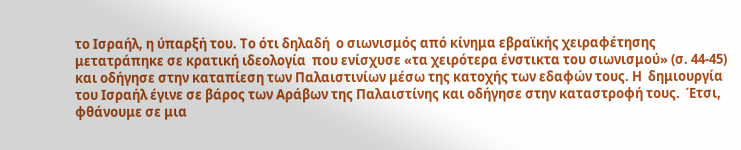το Ισραήλ, η ύπαρξή του. Το ότι δηλαδή  ο σιωνισμός από κίνημα εβραϊκής χειραφέτησης μετατράπηκε σε κρατική ιδεολογία  που ενίσχυσε «τα χειρότερα ένστικτα του σιωνισμού» (σ. 44-45) και οδήγησε στην καταπίεση των Παλαιστινίων μέσω της κατοχής των εδαφών τους. Η  δημιουργία του Ισραήλ έγινε σε βάρος των Αράβων της Παλαιστίνης και οδήγησε στην καταστροφή τους.  Έτσι, φθάνουμε σε μια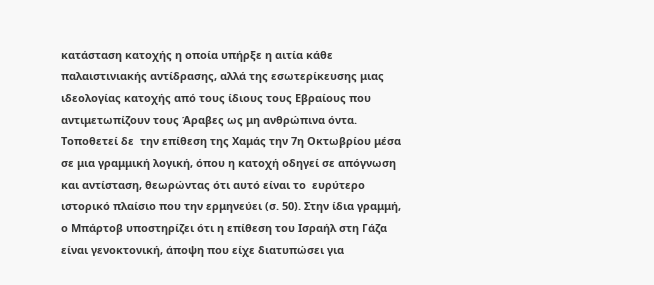κατάσταση κατοχής η οποία υπήρξε η αιτία κάθε παλαιστινιακής αντίδρασης, αλλά της εσωτερίκευσης μιας ιδεολογίας κατοχής από τους ίδιους τους Εβραίους που αντιμετωπίζουν τους Άραβες ως μη ανθρώπινα όντα. Τοποθετεί δε  την επίθεση της Χαμάς την 7η Οκτωβρίου μέσα σε μια γραμμική λογική, όπου η κατοχή οδηγεί σε απόγνωση και αντίσταση, θεωρώντας ότι αυτό είναι το  ευρύτερο ιστορικό πλαίσιο που την ερμηνεύει (σ. 50). Στην ίδια γραμμή, ο Μπάρτοβ υποστηρίζει ότι η επίθεση του Ισραήλ στη Γάζα είναι γενοκτονική, άποψη που είχε διατυπώσει για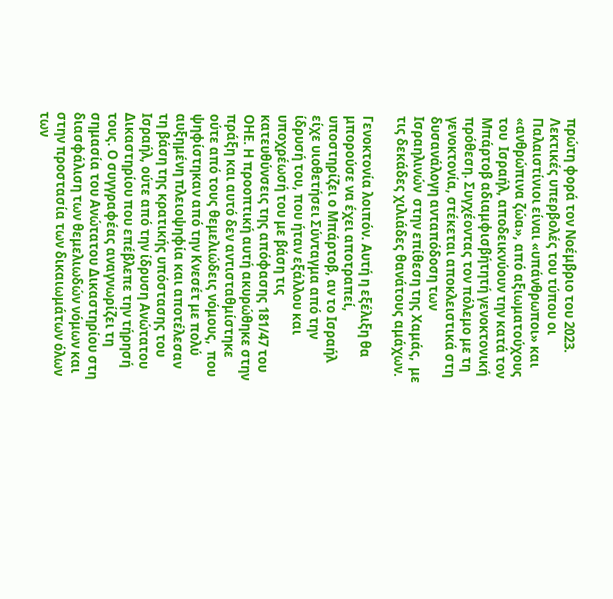πρώτη φορά τον Νοέμβριο του 2023. Λεκτικές υπερβολές του τύπου οι Παλαιστίνιοι είναι «υπάνθρωποι» και «ανθρώπινα ζώα», από αξιωματούχους του  Ισραήλ, αποδεικνύουν την κατά τον Μπάρτοβ αδιαμφισβήτητή γενοκτονική πρόθεση. Συγχέοντας τον πόλεμο με τη γενοκτονία, στέκεται αποκλειστικά στη δυσανάλογη ανταπόδοση των Ισραηλινών  στην επίθεση της Χαμάς,  με τις δεκάδες χιλιάδες θανάτους αμάχων.

Γενοκτονία λοιπόν. Αυτή η εξέλιξη θα μπορούσε να έχει αποτραπεί, υποστηρίζει ο Μπάρτοβ, αν το Ισραήλ είχε υιοθετήσει Σύνταγμα από την ίδρυσή του, που ήταν εξάλλου και υποχρέωσή του με βάση τις κατευθύνσεις της απόφασης 181/47 του ΟΗΕ. Η προοπτική αυτή ακυρώθηκε στην πράξη και αυτό δεν αντισταθμίστηκε ούτε από τους θεμελιώδεις νόμους,  που ψηφίστηκαν από την Κνεσέτ με πολύ αυξημένη πλειοψηφία και αποτέλεσαν τη βάση της κρατικής υπόστασης του Ισραήλ, ούτε από την ίδρυση Ανώτατου Δικαστηρίου που επέβλεπε την τήρησή τους. Ο συγγραφέας αναγνωρίζει τη σημασία του Ανώτατου Δικαστηρίου στη διασφάλιση των θεμελιωδών νόμων και στην προστασία των δικαιωμάτων όλων των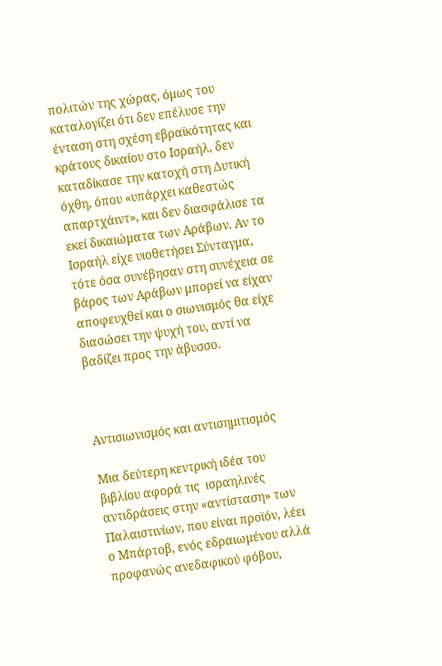πολιτών της χώρας, όμως του καταλογίζει ότι δεν επέλυσε την ένταση στη σχέση εβραϊκότητας και κράτους δικαίου στο Ισραήλ, δεν καταδίκασε την κατοχή στη Δυτική όχθη, όπου «υπάρχει καθεστώς απαρτχάιντ», και δεν διασφάλισε τα εκεί δικαιώματα των Αράβων. Αν το Ισραήλ είχε υιοθετήσει Σύνταγμα, τότε όσα συνέβησαν στη συνέχεια σε βάρος των Αράβων μπορεί να είχαν αποφευχθεί και ο σιωνισμός θα είχε διασώσει την ψυχή του, αντί να βαδίζει προς την άβυσσο.



Αντισιωνισμός και αντισημιτισμός

Μια δεύτερη κεντρική ιδέα του βιβλίου αφορά τις  ισραηλινές αντιδράσεις στην «αντίσταση» των Παλαιστινίων, που είναι προϊόν, λέει ο Μπάρτοβ, ενός εδραιωμένου αλλά προφανώς ανεδαφικού φόβου,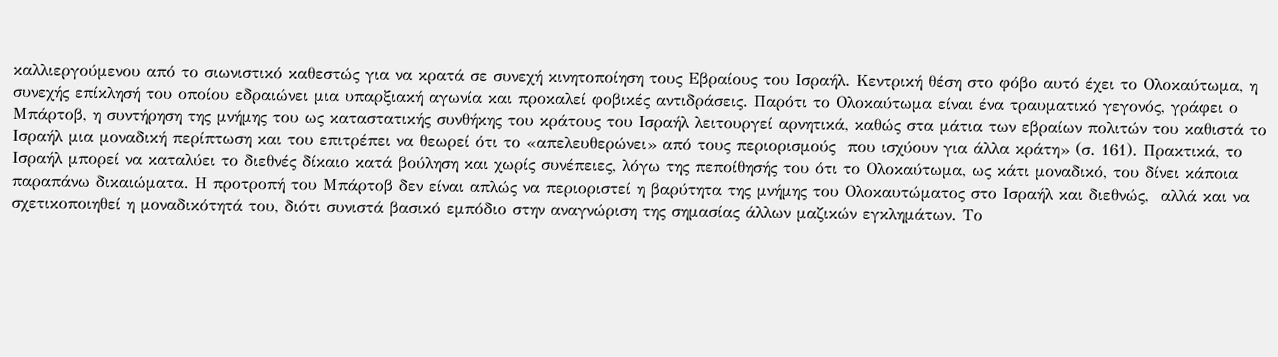καλλιεργούμενου από το σιωνιστικό καθεστώς για να κρατά σε συνεχή κινητοποίηση τους Εβραίους του Ισραήλ. Κεντρική θέση στο φόβο αυτό έχει το Ολοκαύτωμα, η συνεχής επίκλησή του οποίου εδραιώνει μια υπαρξιακή αγωνία και προκαλεί φοβικές αντιδράσεις. Παρότι το Ολοκαύτωμα είναι ένα τραυματικό γεγονός, γράφει ο Μπάρτοβ, η συντήρηση της μνήμης του ως καταστατικής συνθήκης του κράτους του Ισραήλ λειτουργεί αρνητικά, καθώς στα μάτια των εβραίων πολιτών του καθιστά το Ισραήλ μια μοναδική περίπτωση και του επιτρέπει να θεωρεί ότι το «απελευθερώνει» από τους περιορισμούς  που ισχύουν για άλλα κράτη» (σ. 161). Πρακτικά, το Ισραήλ μπορεί να καταλύει το διεθνές δίκαιο κατά βούληση και χωρίς συνέπειες, λόγω της πεποίθησής του ότι το Ολοκαύτωμα, ως κάτι μοναδικό, του δίνει κάποια παραπάνω δικαιώματα. Η προτροπή του Μπάρτοβ δεν είναι απλώς να περιοριστεί η βαρύτητα της μνήμης του Ολοκαυτώματος στο Ισραήλ και διεθνώς,  αλλά και να σχετικοποιηθεί η μοναδικότητά του, διότι συνιστά βασικό εμπόδιο στην αναγνώριση της σημασίας άλλων μαζικών εγκλημάτων. Το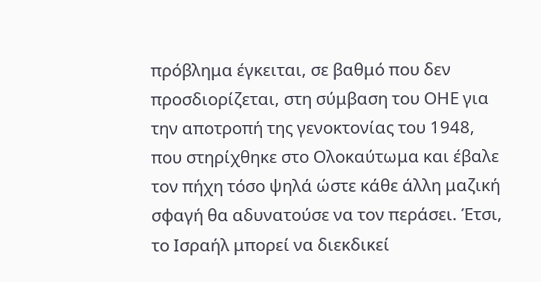πρόβλημα έγκειται, σε βαθμό που δεν προσδιορίζεται, στη σύμβαση του ΟΗΕ για την αποτροπή της γενοκτονίας του 1948, που στηρίχθηκε στο Ολοκαύτωμα και έβαλε τον πήχη τόσο ψηλά ώστε κάθε άλλη μαζική σφαγή θα αδυνατούσε να τον περάσει. Έτσι, το Ισραήλ μπορεί να διεκδικεί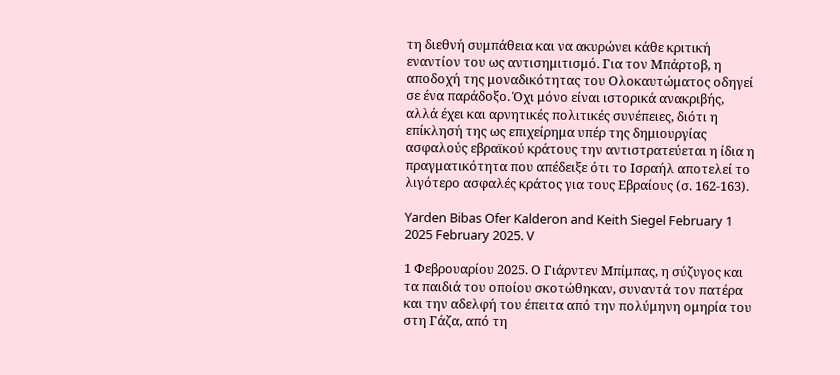τη διεθνή συμπάθεια και να ακυρώνει κάθε κριτική εναντίον του ως αντισημιτισμό. Για τον Μπάρτοβ, η αποδοχή της μοναδικότητας του Ολοκαυτώματος οδηγεί σε ένα παράδοξο. Όχι μόνο είναι ιστορικά ανακριβής, αλλά έχει και αρνητικές πολιτικές συνέπειες, διότι η  επίκλησή της ως επιχείρημα υπέρ της δημιουργίας ασφαλούς εβραϊκού κράτους την αντιστρατεύεται η ίδια η πραγματικότητα που απέδειξε ότι το Ισραήλ αποτελεί το λιγότερο ασφαλές κράτος για τους Εβραίους (σ. 162-163).

Yarden Bibas Ofer Kalderon and Keith Siegel February 1 2025 February 2025. V

1 Φεβρουαρίου 2025. Ο Γιάρντεν Μπίμπας, η σύζυγος και τα παιδιά του οποίου σκοτώθηκαν, συναντά τον πατέρα και την αδελφή του έπειτα από την πολύμηνη ομηρία του στη Γάζα, από τη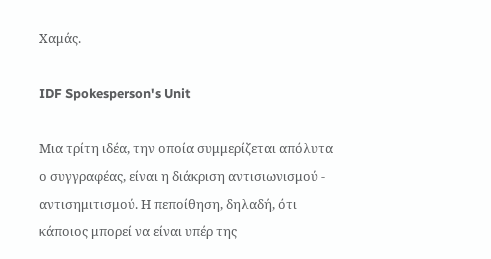Χαμάς.

IDF Spokesperson's Unit

Μια τρίτη ιδέα, την οποία συμμερίζεται απόλυτα ο συγγραφέας, είναι η διάκριση αντισιωνισμού - αντισημιτισμού. Η πεποίθηση, δηλαδή, ότι κάποιος μπορεί να είναι υπέρ της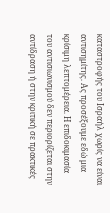καταστροφής του Ισραήλ χωρίς να είναι αντισημίτης. Ας προσέξουμε εδώ μια κρίσιμη λεπτομέρεια. Η επιδοκιμασία του αντισιωνισμού δεν περιορίζεται στην αντίδραση ή στην κριτική σε πρακτικές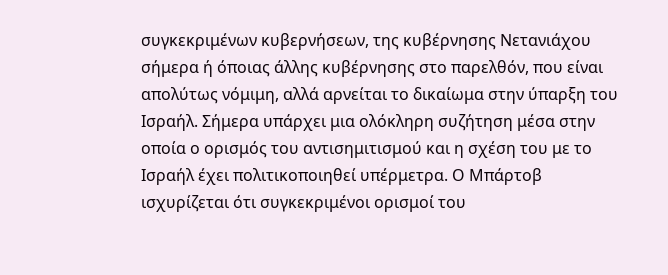συγκεκριμένων κυβερνήσεων, της κυβέρνησης Νετανιάχου σήμερα ή όποιας άλλης κυβέρνησης στο παρελθόν, που είναι απολύτως νόμιμη, αλλά αρνείται το δικαίωμα στην ύπαρξη του Ισραήλ. Σήμερα υπάρχει μια ολόκληρη συζήτηση μέσα στην οποία ο ορισμός του αντισημιτισμού και η σχέση του με το Ισραήλ έχει πολιτικοποιηθεί υπέρμετρα. Ο Μπάρτοβ ισχυρίζεται ότι συγκεκριμένοι ορισμοί του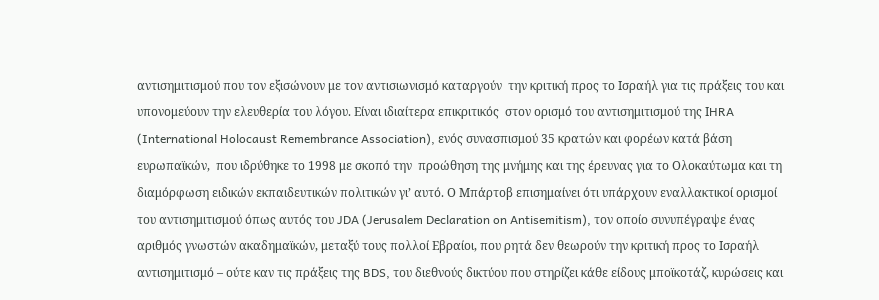αντισημιτισμού που τον εξισώνουν με τον αντισιωνισμό καταργούν  την κριτική προς το Ισραήλ για τις πράξεις του και υπονομεύουν την ελευθερία του λόγου. Είναι ιδιαίτερα επικριτικός  στον ορισμό του αντισημιτισμού της ΙHRA (International Holocaust Remembrance Association), ενός συνασπισμού 35 κρατών και φορέων κατά βάση ευρωπαϊκών,  που ιδρύθηκε το 1998 με σκοπό την  προώθηση της μνήμης και της έρευνας για το Ολοκαύτωμα και τη διαμόρφωση ειδικών εκπαιδευτικών πολιτικών γι’ αυτό. Ο Μπάρτοβ επισημαίνει ότι υπάρχουν εναλλακτικοί ορισμοί του αντισημιτισμού όπως αυτός του JDA (Jerusalem Declaration on Antisemitism), τον οποίο συνυπέγραψε ένας αριθμός γνωστών ακαδημαϊκών, μεταξύ τους πολλοί Εβραίοι, που ρητά δεν θεωρούν την κριτική προς το Ισραήλ  αντισημιτισμό – ούτε καν τις πράξεις της BDS, του διεθνούς δικτύου που στηρίζει κάθε είδους μποϊκοτάζ, κυρώσεις και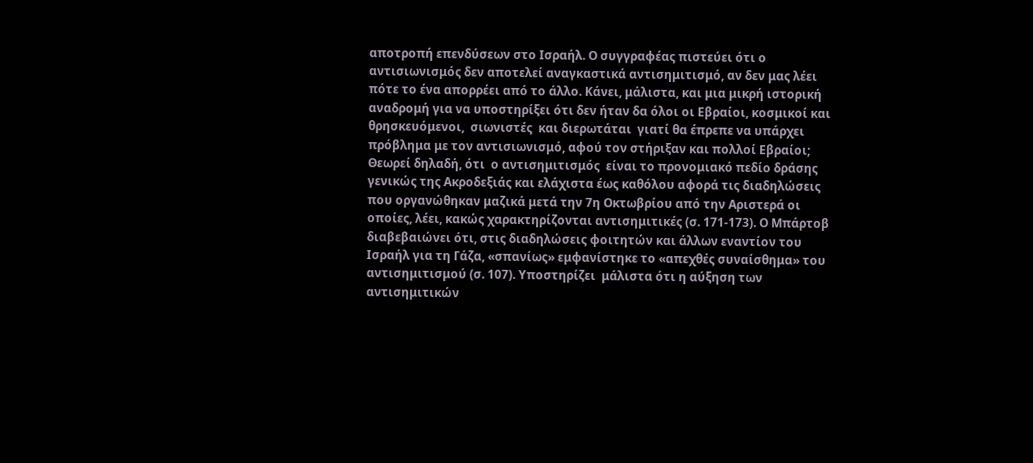αποτροπή επενδύσεων στο Ισραήλ. Ο συγγραφέας πιστεύει ότι ο αντισιωνισμός δεν αποτελεί αναγκαστικά αντισημιτισμό, αν δεν μας λέει πότε το ένα απορρέει από το άλλο. Κάνει, μάλιστα, και μια μικρή ιστορική αναδρομή για να υποστηρίξει ότι δεν ήταν δα όλοι οι Εβραίοι, κοσμικοί και θρησκευόμενοι,  σιωνιστές  και διερωτάται  γιατί θα έπρεπε να υπάρχει πρόβλημα με τον αντισιωνισμό, αφού τον στήριξαν και πολλοί Εβραίοι; Θεωρεί δηλαδή, ότι  ο αντισημιτισμός  είναι το προνομιακό πεδίο δράσης γενικώς της Ακροδεξιάς και ελάχιστα έως καθόλου αφορά τις διαδηλώσεις που οργανώθηκαν μαζικά μετά την 7η Οκτωβρίου από την Αριστερά οι οποίες, λέει, κακώς χαρακτηρίζονται αντισημιτικές (σ. 171-173). Ο Μπάρτοβ διαβεβαιώνει ότι, στις διαδηλώσεις φοιτητών και άλλων εναντίον του Ισραήλ για τη Γάζα, «σπανίως» εμφανίστηκε το «απεχθές συναίσθημα» του αντισημιτισμού (σ. 107). Υποστηρίζει  μάλιστα ότι η αύξηση των αντισημιτικών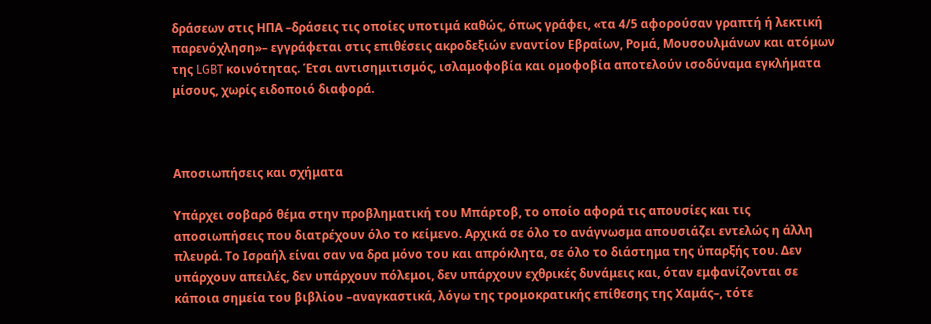δράσεων στις ΗΠΑ –δράσεις τις οποίες υποτιμά καθώς, όπως γράφει, «τα 4/5 αφορούσαν γραπτή ή λεκτική παρενόχληση»– εγγράφεται στις επιθέσεις ακροδεξιών εναντίον Εβραίων, Ρομά, Μουσουλμάνων και ατόμων της LGBT κοινότητας. Έτσι αντισημιτισμός, ισλαμοφοβία και ομοφοβία αποτελούν ισοδύναμα εγκλήματα μίσους, χωρίς ειδοποιό διαφορά.



Αποσιωπήσεις και σχήματα

Υπάρχει σοβαρό θέμα στην προβληματική του Μπάρτοβ, το οποίο αφορά τις απουσίες και τις αποσιωπήσεις που διατρέχουν όλο το κείμενο. Αρχικά σε όλο το ανάγνωσμα απουσιάζει εντελώς η άλλη πλευρά. Το Ισραήλ είναι σαν να δρα μόνο του και απρόκλητα, σε όλο το διάστημα της ύπαρξής του. Δεν υπάρχουν απειλές, δεν υπάρχουν πόλεμοι, δεν υπάρχουν εχθρικές δυνάμεις και, όταν εμφανίζονται σε κάποια σημεία του βιβλίου –αναγκαστικά, λόγω της τρομοκρατικής επίθεσης της Χαμάς–, τότε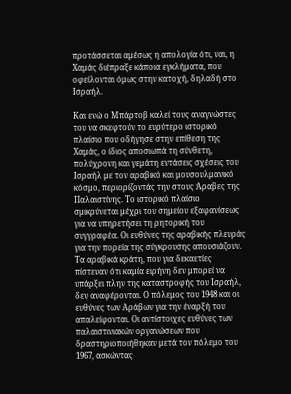προτάσσεται αμέσως η απολογία ότι, ναι, η Χαμάς διέπραξε κάποια εγκλήματα, που οφείλονται όμως στην κατοχή, δηλαδή στο Ισραήλ.

Και ενώ ο Μπάρτοβ καλεί τους αναγνώστες του να σκεφτούν το ευρύτερο ιστορικό πλαίσιο που οδήγησε στην επίθεση της Χαμάς, ο ίδιος αποσιωπά τη σύνθετη, πολύχρονη και γεμάτη εντάσεις σχέσεις του Ισραήλ με τον αραβικό και μουσουλμανικό κόσμο, περιορίζοντάς την στους Άραβες της Παλαιστίνης. Το ιστορικό πλαίσιο σμικρύνεται μέχρι του σημείου εξαφανίσεως για να υπηρετήσει τη ρητορική του συγγραφέα. Οι ευθύνες της αραβικής πλευράς για την πορεία της σύγκρουσης απουσιάζουν. Τα αραβικά κράτη, που για δεκαετίες πίστευαν ότι καμία ειρήνη δεν μπορεί να υπάρξει πλην της καταστροφής του Ισραήλ, δεν αναφέρονται. Ο πόλεμος του 1948 και οι ευθύνες των Αράβων για την έναρξή του απαλείφονται. Οι αντίστοιχες ευθύνες των παλαιστινιακών οργανώσεων που δραστηριοποιήθηκαν μετά τον πόλεμο του 1967, ασκώντας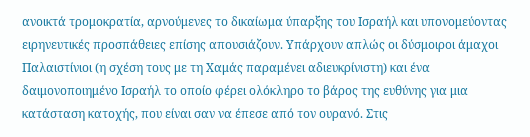ανοικτά τρομοκρατία, αρνούμενες το δικαίωμα ύπαρξης του Ισραήλ και υπονομεύοντας ειρηνευτικές προσπάθειες επίσης απουσιάζουν. Υπάρχουν απλώς οι δύσμοιροι άμαχοι Παλαιστίνιοι (η σχέση τους με τη Χαμάς παραμένει αδιευκρίνιστη) και ένα δαιμονοποιημένο Ισραήλ το οποίο φέρει ολόκληρο το βάρος της ευθύνης για μια κατάσταση κατοχής, που είναι σαν να έπεσε από τον ουρανό. Στις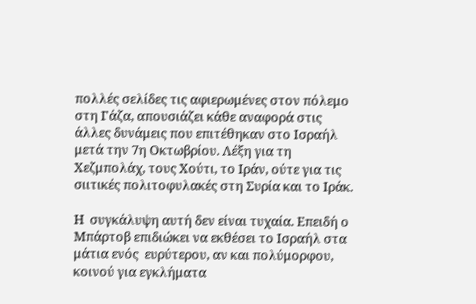πολλές σελίδες τις αφιερωμένες στον πόλεμο στη Γάζα, απουσιάζει κάθε αναφορά στις άλλες δυνάμεις που επιτέθηκαν στο Ισραήλ μετά την 7η Οκτωβρίου. Λέξη για τη Χεζμπολάχ, τους Χούτι, το Ιράν, ούτε για τις σιιτικές πολιτοφυλακές στη Συρία και το Ιράκ.

Η  συγκάλυψη αυτή δεν είναι τυχαία. Επειδή ο Μπάρτοβ επιδιώκει να εκθέσει το Ισραήλ στα μάτια ενός  ευρύτερου, αν και πολύμορφου, κοινού για εγκλήματα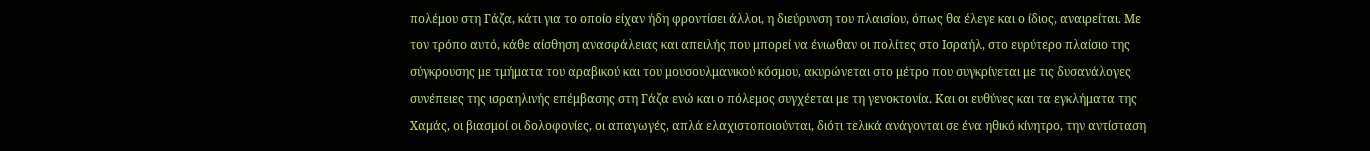πολέμου στη Γάζα, κάτι για το οποίο είχαν ήδη φροντίσει άλλοι, η διεύρυνση του πλαισίου, όπως θα έλεγε και ο ίδιος, αναιρείται. Με τον τρόπο αυτό, κάθε αίσθηση ανασφάλειας και απειλής που μπορεί να ένιωθαν οι πολίτες στο Ισραήλ, στο ευρύτερο πλαίσιο της σύγκρουσης με τμήματα του αραβικού και του μουσουλμανικού κόσμου, ακυρώνεται στο μέτρο που συγκρίνεται με τις δυσανάλογες συνέπειες της ισραηλινής επέμβασης στη Γάζα ενώ και ο πόλεμος συγχέεται με τη γενοκτονία. Και οι ευθύνες και τα εγκλήματα της Χαμάς, οι βιασμοί οι δολοφονίες, οι απαγωγές, απλά ελαχιστοποιούνται, διότι τελικά ανάγονται σε ένα ηθικό κίνητρο, την αντίσταση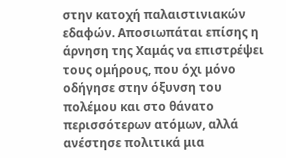στην κατοχή παλαιστινιακών εδαφών. Αποσιωπάται επίσης η άρνηση της Χαμάς να επιστρέψει τους ομήρους, που όχι μόνο οδήγησε στην όξυνση του πολέμου και στο θάνατο περισσότερων ατόμων, αλλά ανέστησε πολιτικά μια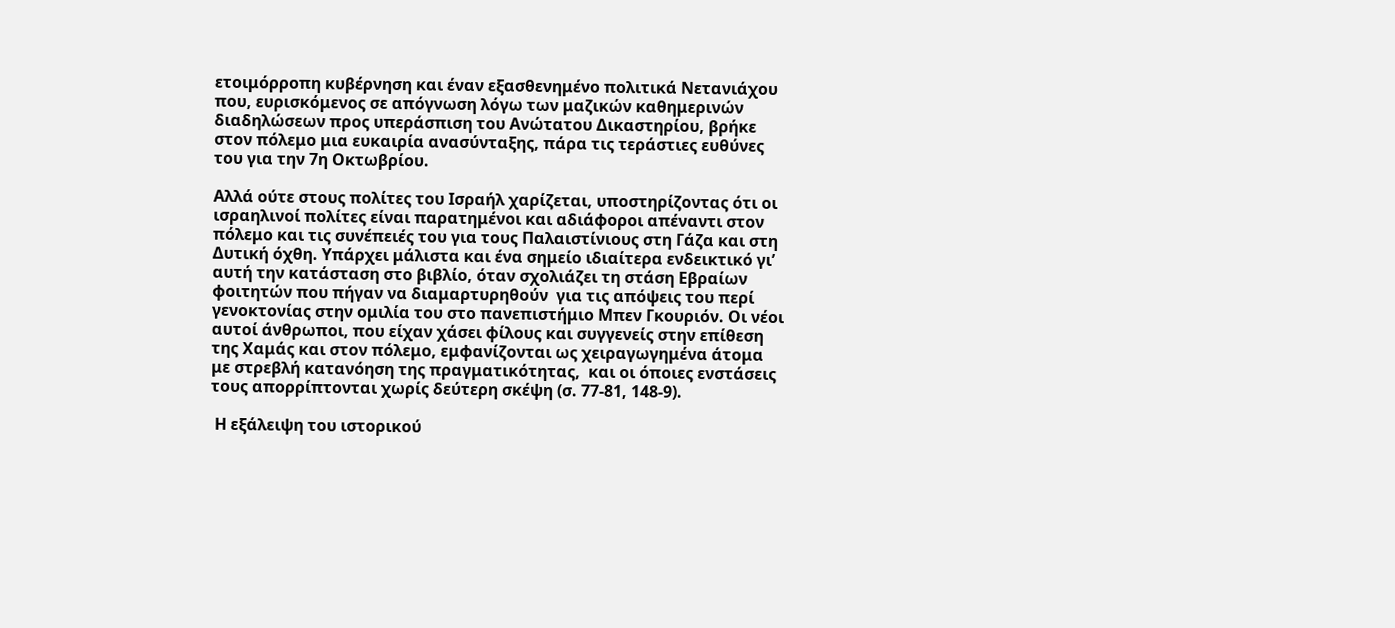ετοιμόρροπη κυβέρνηση και έναν εξασθενημένο πολιτικά Νετανιάχου που, ευρισκόμενος σε απόγνωση λόγω των μαζικών καθημερινών διαδηλώσεων προς υπεράσπιση του Ανώτατου Δικαστηρίου, βρήκε στον πόλεμο μια ευκαιρία ανασύνταξης, πάρα τις τεράστιες ευθύνες του για την 7η Οκτωβρίου.

Αλλά ούτε στους πολίτες του Ισραήλ χαρίζεται, υποστηρίζοντας ότι οι ισραηλινοί πολίτες είναι παρατημένοι και αδιάφοροι απέναντι στον πόλεμο και τις συνέπειές του για τους Παλαιστίνιους στη Γάζα και στη Δυτική όχθη. Υπάρχει μάλιστα και ένα σημείο ιδιαίτερα ενδεικτικό γι’ αυτή την κατάσταση στο βιβλίο, όταν σχολιάζει τη στάση Εβραίων φοιτητών που πήγαν να διαμαρτυρηθούν  για τις απόψεις του περί γενοκτονίας στην ομιλία του στο πανεπιστήμιο Μπεν Γκουριόν. Οι νέοι αυτοί άνθρωποι, που είχαν χάσει φίλους και συγγενείς στην επίθεση της Χαμάς και στον πόλεμο, εμφανίζονται ως χειραγωγημένα άτομα με στρεβλή κατανόηση της πραγματικότητας,  και οι όποιες ενστάσεις τους απορρίπτονται χωρίς δεύτερη σκέψη (σ. 77-81, 148-9).

 Η εξάλειψη του ιστορικού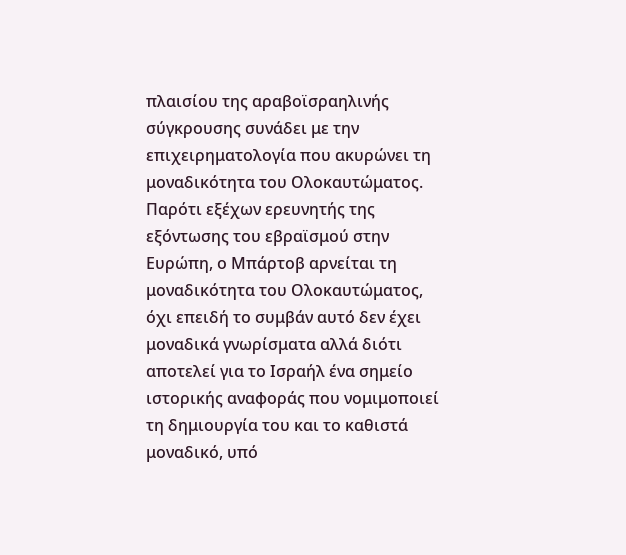πλαισίου της αραβοϊσραηλινής σύγκρουσης συνάδει με την επιχειρηματολογία που ακυρώνει τη μοναδικότητα του Ολοκαυτώματος. Παρότι εξέχων ερευνητής της εξόντωσης του εβραϊσμού στην Ευρώπη, ο Μπάρτοβ αρνείται τη μοναδικότητα του Ολοκαυτώματος, όχι επειδή το συμβάν αυτό δεν έχει μοναδικά γνωρίσματα αλλά διότι αποτελεί για το Ισραήλ ένα σημείο ιστορικής αναφοράς που νομιμοποιεί τη δημιουργία του και το καθιστά μοναδικό, υπό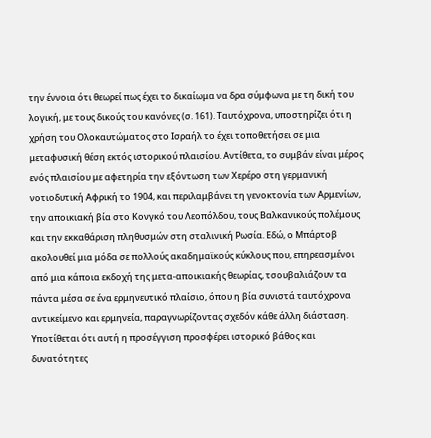την έννοια ότι θεωρεί πως έχει το δικαίωμα να δρα σύμφωνα με τη δική του λογική, με τους δικούς του κανόνες (σ. 161). Ταυτόχρονα, υποστηρίζει ότι η χρήση του Ολοκαυτώματος στο Ισραήλ το έχει τοποθετήσει σε μια μεταφυσική θέση εκτός ιστορικού πλαισίου. Αντίθετα, το συμβάν είναι μέρος ενός πλαισίου με αφετηρία την εξόντωση των Χερέρο στη γερμανική νοτιοδυτική Αφρική το 1904, και περιλαμβάνει τη γενοκτονία των Αρμενίων, την αποικιακή βία στο Κονγκό του Λεοπόλδου, τους Βαλκανικούς πολέμους και την εκκαθάριση πληθυσμών στη σταλινική Ρωσία. Εδώ, ο Μπάρτοβ ακολουθεί μια μόδα σε πολλούς ακαδημαϊκούς κύκλους που, επηρεασμένοι από μια κάποια εκδοχή της μετα-αποικιακής θεωρίας, τσουβαλιάζουν τα πάντα μέσα σε ένα ερμηνευτικό πλαίσιο, όπου η βία συνιστά ταυτόχρονα αντικείμενο και ερμηνεία, παραγνωρίζοντας σχεδόν κάθε άλλη διάσταση. Υποτίθεται ότι αυτή η προσέγγιση προσφέρει ιστορικό βάθος και δυνατότητες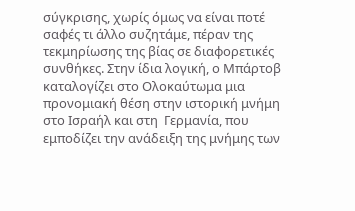σύγκρισης, χωρίς όμως να είναι ποτέ σαφές τι άλλο συζητάμε, πέραν της τεκμηρίωσης της βίας σε διαφορετικές συνθήκες. Στην ίδια λογική, ο Μπάρτοβ καταλογίζει στο Ολοκαύτωμα μια προνομιακή θέση στην ιστορική μνήμη στο Ισραήλ και στη  Γερμανία, που εμποδίζει την ανάδειξη της μνήμης των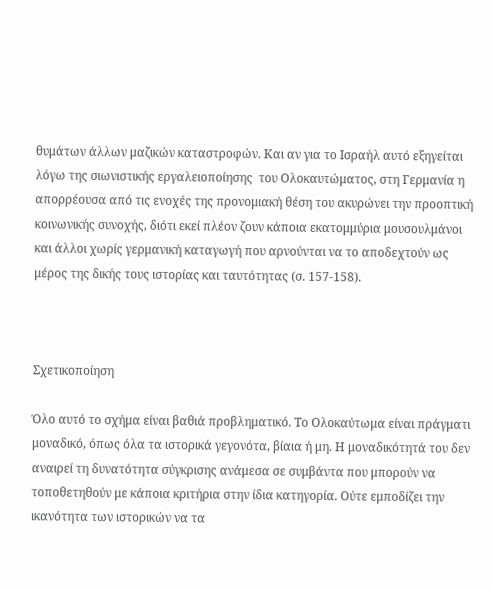θυμάτων άλλων μαζικών καταστροφών. Και αν για το Ισραήλ αυτό εξηγείται λόγω της σιωνιστικής εργαλειοποίησης  του Ολοκαυτώματος, στη Γερμανία η απορρέουσα από τις ενοχές της προνομιακή θέση του ακυρώνει την προοπτική κοινωνικής συνοχής, διότι εκεί πλέον ζουν κάποια εκατομμύρια μουσουλμάνοι και άλλοι χωρίς γερμανική καταγωγή που αρνούνται να το αποδεχτούν ως μέρος της δικής τους ιστορίας και ταυτότητας (σ. 157-158).



Σχετικοποίηση

Όλο αυτό το σχήμα είναι βαθιά προβληματικό. Το Ολοκαύτωμα είναι πράγματι μοναδικό, όπως όλα τα ιστορικά γεγονότα, βίαια ή μη. Η μοναδικότητά του δεν αναιρεί τη δυνατότητα σύγκρισης ανάμεσα σε συμβάντα που μπορούν να τοποθετηθούν με κάποια κριτήρια στην ίδια κατηγορία. Ούτε εμποδίζει την ικανότητα των ιστορικών να τα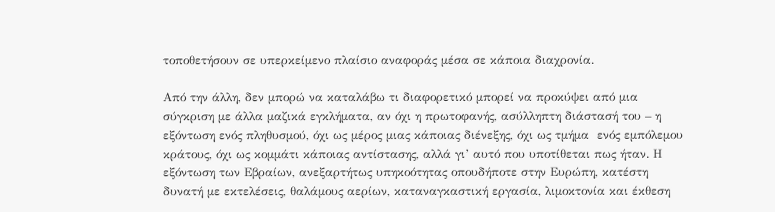τοποθετήσουν σε υπερκείμενο πλαίσιο αναφοράς μέσα σε κάποια διαχρονία.

Από την άλλη, δεν μπορώ να καταλάβω τι διαφορετικό μπορεί να προκύψει από μια σύγκριση με άλλα μαζικά εγκλήματα, αν όχι η πρωτοφανής, ασύλληπτη διάστασή του – η εξόντωση ενός πληθυσμού, όχι ως μέρος μιας κάποιας διένεξης, όχι ως τμήμα  ενός εμπόλεμου κράτους, όχι ως κομμάτι κάποιας αντίστασης, αλλά γι’ αυτό που υποτίθεται πως ήταν. Η εξόντωση των Εβραίων, ανεξαρτήτως υπηκοότητας οπουδήποτε στην Ευρώπη, κατέστη δυνατή με εκτελέσεις, θαλάμους αερίων, καταναγκαστική εργασία, λιμοκτονία και έκθεση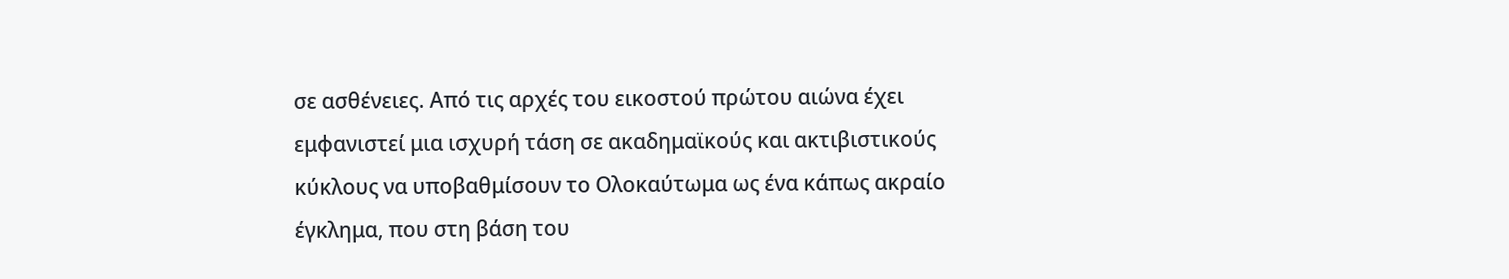σε ασθένειες. Από τις αρχές του εικοστού πρώτου αιώνα έχει εμφανιστεί μια ισχυρή τάση σε ακαδημαϊκούς και ακτιβιστικούς κύκλους να υποβαθμίσουν το Ολοκαύτωμα ως ένα κάπως ακραίο έγκλημα, που στη βάση του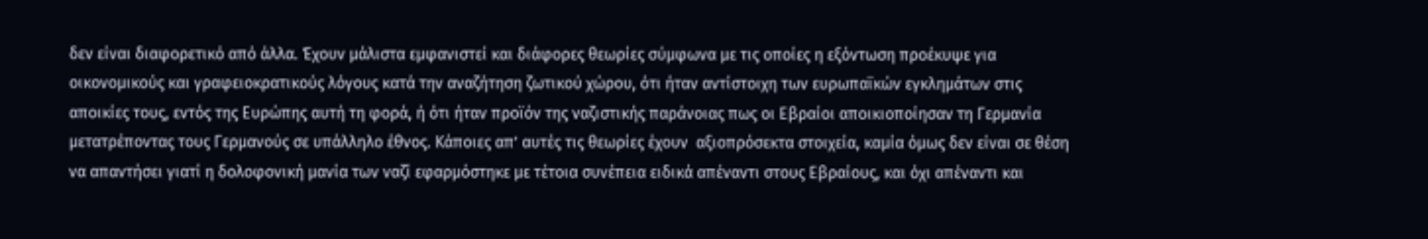δεν είναι διαφορετικό από άλλα. Έχουν μάλιστα εμφανιστεί και διάφορες θεωρίες σύμφωνα με τις οποίες η εξόντωση προέκυψε για οικονομικούς και γραφειοκρατικούς λόγους κατά την αναζήτηση ζωτικού χώρου, ότι ήταν αντίστοιχη των ευρωπαϊκών εγκλημάτων στις αποικίες τους, εντός της Ευρώπης αυτή τη φορά, ή ότι ήταν προϊόν της ναζιστικής παράνοιας πως οι Εβραίοι αποικιοποίησαν τη Γερμανία μετατρέποντας τους Γερμανούς σε υπάλληλο έθνος. Κάποιες απ’ αυτές τις θεωρίες έχουν  αξιοπρόσεκτα στοιχεία, καμία όμως δεν είναι σε θέση να απαντήσει γιατί η δολοφονική μανία των ναζί εφαρμόστηκε με τέτοια συνέπεια ειδικά απέναντι στους Εβραίους, και όχι απέναντι και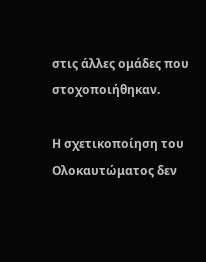στις άλλες ομάδες που στοχοποιήθηκαν.

Η σχετικοποίηση του Ολοκαυτώματος δεν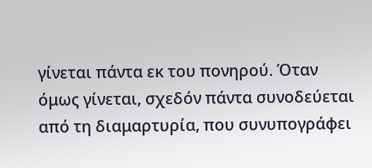γίνεται πάντα εκ του πονηρού. Όταν όμως γίνεται, σχεδόν πάντα συνοδεύεται από τη διαμαρτυρία, που συνυπογράφει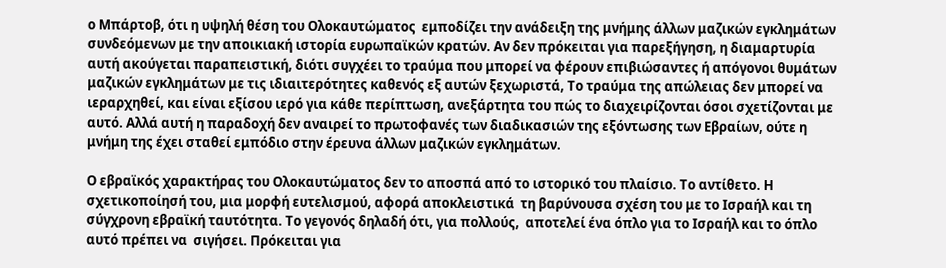ο Μπάρτοβ, ότι η υψηλή θέση του Ολοκαυτώματος  εμποδίζει την ανάδειξη της μνήμης άλλων μαζικών εγκλημάτων συνδεόμενων με την αποικιακή ιστορία ευρωπαϊκών κρατών. Αν δεν πρόκειται για παρεξήγηση, η διαμαρτυρία αυτή ακούγεται παραπειστική, διότι συγχέει το τραύμα που μπορεί να φέρουν επιβιώσαντες ή απόγονοι θυμάτων μαζικών εγκλημάτων με τις ιδιαιτερότητες καθενός εξ αυτών ξεχωριστά, Το τραύμα της απώλειας δεν μπορεί να ιεραρχηθεί, και είναι εξίσου ιερό για κάθε περίπτωση, ανεξάρτητα του πώς το διαχειρίζονται όσοι σχετίζονται με αυτό. Αλλά αυτή η παραδοχή δεν αναιρεί το πρωτοφανές των διαδικασιών της εξόντωσης των Εβραίων, ούτε η μνήμη της έχει σταθεί εμπόδιο στην έρευνα άλλων μαζικών εγκλημάτων.

Ο εβραϊκός χαρακτήρας του Ολοκαυτώματος δεν το αποσπά από το ιστορικό του πλαίσιο. Το αντίθετο. Η σχετικοποίησή του, μια μορφή ευτελισμού, αφορά αποκλειστικά  τη βαρύνουσα σχέση του με το Ισραήλ και τη σύγχρονη εβραϊκή ταυτότητα. Το γεγονός δηλαδή ότι, για πολλούς,  αποτελεί ένα όπλο για το Ισραήλ και το όπλο αυτό πρέπει να  σιγήσει. Πρόκειται για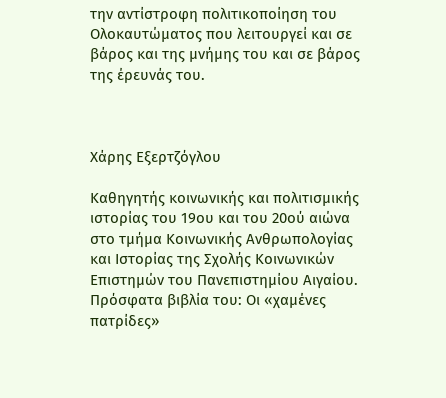την αντίστροφη πολιτικοποίηση του Ολοκαυτώματος που λειτουργεί και σε βάρος και της μνήμης του και σε βάρος της έρευνάς του.



Χάρης Εξερτζόγλου

Καθηγητής κοινωνικής και πολιτισμικής ιστορίας του 19ου και του 20ού αιώνα στο τμήμα Κοινωνικής Ανθρωπολογίας και Ιστορίας της Σχολής Κοινωνικών Επιστημών του Πανεπιστημίου Αιγαίου. Πρόσφατα βιβλία του: Οι «χαμένες πατρίδες»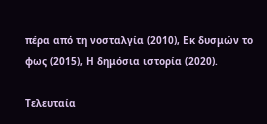πέρα από τη νοσταλγία (2010), Εκ δυσμών το φως (2015), Η δημόσια ιστορία (2020).

Τελευταία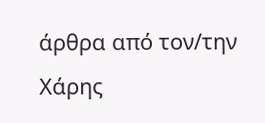άρθρα από τον/την Χάρης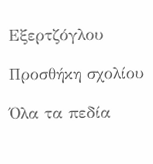Εξερτζόγλου

Προσθήκη σχολίου

Όλα τα πεδία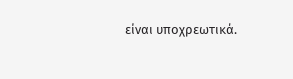είναι υποχρεωτικά.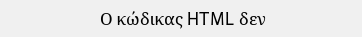Ο κώδικας HTML δεν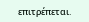επιτρέπεται.